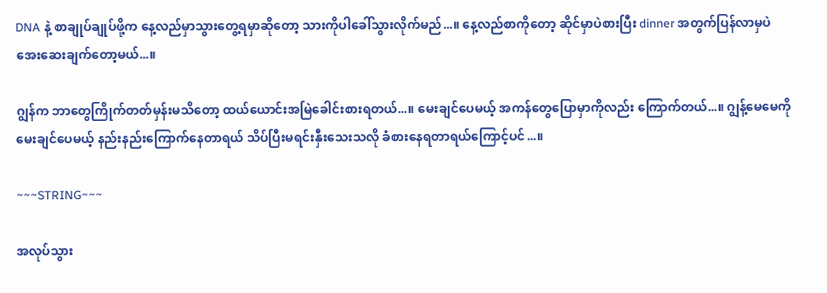DNA နဲ့ စာချုပ်ချုပ်ဖို့က နေ့လည်မှာသွားတွေ့ရမှာဆိုတော့ သားကိုပါခေါ်သွားလိုက်မည်...။ နေ့လည်စာကိုတော့ ဆိုင်မှာပဲစားပြီး dinner အတွက်ပြန်လာမှပဲ အေးဆေးချက်တော့မယ်...။

ဂျွန်က ဘာတွေကြိုက်တတ်မှန်းမသိတော့ ထယ်ယောင်းအမြဲခေါင်းစားရတယ်...။ မေးချင်ပေမယ့် အကန်တွေပြောမှာကိုလည်း ကြောက်တယ်...။ ဂျွန့်မေမေကိုမေးချင်ပေမယ့် နည်းနည်းကြောက်နေတာရယ် သိပ်ပြီးမရင်းနှီးသေးသလို ခံစားနေရတာရယ်ကြောင့်ပင်...။

~~~STRING~~~

အလုပ်သွား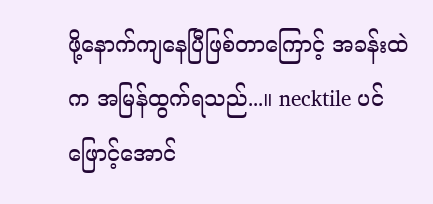ဖို့နောက်ကျနေပြီဖြစ်တာကြောင့် အခန်းထဲက အမြန်ထွက်ရသည်...။ necktile ပင် ဖြောင့်အောင်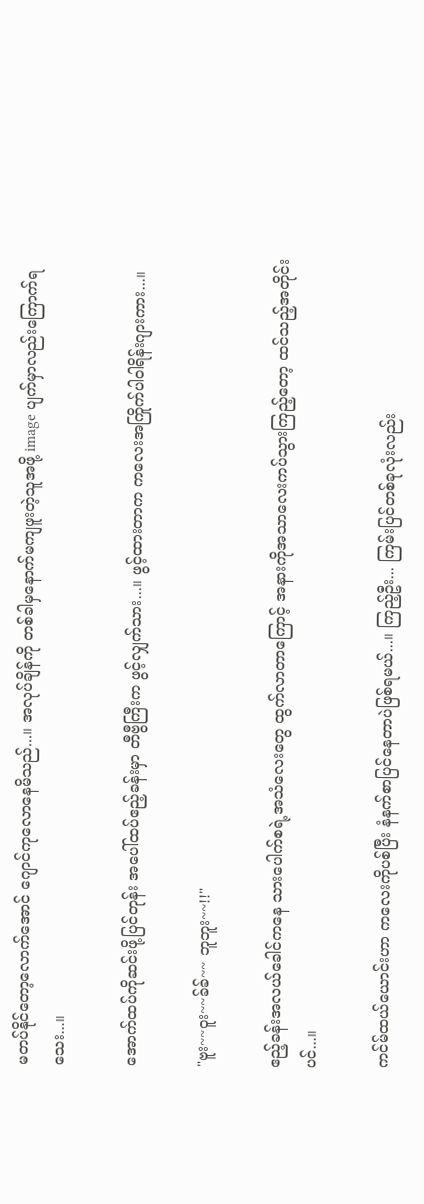မတပ်နိုင်တော့လောက်အောင် ဂျောင်ကုလောနေမိသည်...။ အလုပ်ချိန်ကို တစ်ခါမှနောက်မကျဖူးတဲ့သူအဖို့ image ပျက်မှာလည်းကြောက်ရသေး...။

အောက်ထပ်ကိုဆင်းဖို့ပြင်တုန်း အပေါ်ထပ်ဧည့်ခန်းမှာ တီဗွီကြီးက ဖွင့်လျှက်သား...။ ဖွင့်ထားတာက ကလေးအကြိုက်ပါဝါရိန်းဂျားကား...။

"ဗူး~~ဝူး~~ခ်ခ်~~ ဘူဘူး~~!!"

ဧည့်ခန်းအလယ်ခေါင်ကနေ သားပေါက်စရဲ့အသံလေးတွေ ထွက်လာတာကြောင့် အနားကိုအသာလေးကပ်သွားကြည့်တော့ ထင်သည့်အတိုင်းပင်...။

ကင်မ်ထယ်ယောင်းဟာ ကလေးကိုပစ်ပြီး နံနက်စာပြင်နေတာပဲဖြစ်ရမယ်...။ ကြည့်ဦး... ကြမ်းပြင်တစ်ခုလုံးလည်း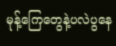မုန့်ကြေတွေနဲ့ပလဲပွနေ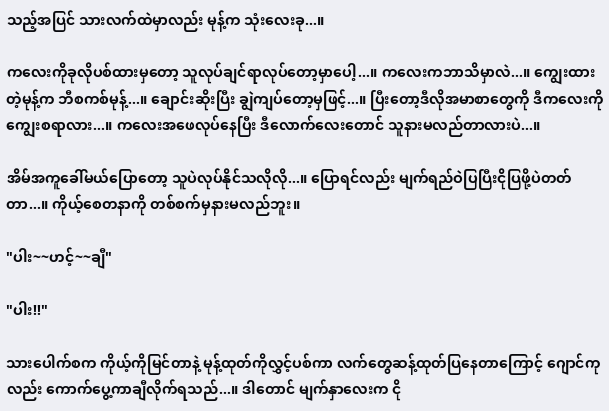သည့်အပြင် သားလက်ထဲမှာလည်း မုန့်က သုံးလေးခု...။

ကလေးကိုခုလိုပစ်ထားမှတော့ သူလုပ်ချင်ရာလုပ်တော့မှာပေါ့...။ ကလေးကဘာသိမှာလဲ...။ ကျွေးထားတဲ့မုန့်က ဘီစကစ်မုန့်...။ ချောင်းဆိုးပြီး ချွဲကျပ်တော့မှဖြင့်...။ ပြီးတော့ဒီလိုအမာစာတွေကို ဒီကလေးကို ကျွေးစရာလား...။ ကလေးအဖေလုပ်နေပြီး ဒီလောက်လေးတောင် သူနားမလည်တာလားပဲ...။

အိမ်အကူခေါ်မယ်ပြောတော့ သူပဲလုပ်နိုင်သလိုလို...။ ပြောရင်လည်း မျက်ရည်ဝဲပြပြီးငိုပြဖို့ပဲတတ်တာ...။ ကိုယ့်စေတနာကို တစ်စက်မှနားမလည်ဘူး။

"ပါး~~ဟင့်~~ချီ"

"ပါး!!"

သားပေါက်စက ကိုယ့်ကိုမြင်တာနဲ့ မုန့်ထုတ်ကိုလွှင့်ပစ်ကာ လက်တွေဆန့်ထုတ်ပြနေတာကြောင့် ဂျောင်ကုလည်း ကောက်ပွေ့ကာချီလိုက်ရသည်...။ ဒါတောင် မျက်နှာလေးက ငို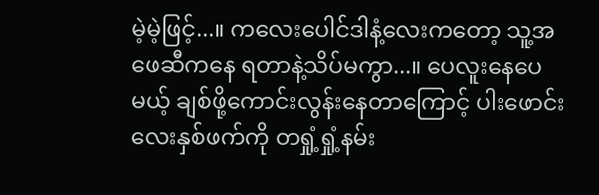မဲ့မဲ့ဖြင့်...။ ကလေးပေါင်ဒါနံ့လေးကတော့ သူ့အဖေဆီကနေ ရတာနဲ့သိပ်မကွာ...။ ပေလူးနေပေမယ့် ချစ်ဖို့ကောင်းလွန်းနေတာကြောင့် ပါးဖောင်းလေးနှစ်ဖက်ကို တရှုံ့ရှုံ့နမ်း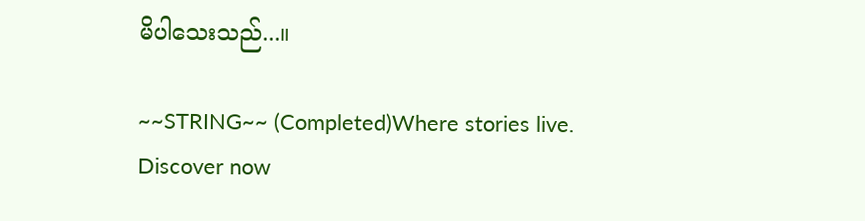မိပါသေးသည်...။

~~STRING~~ (Completed)Where stories live. Discover now